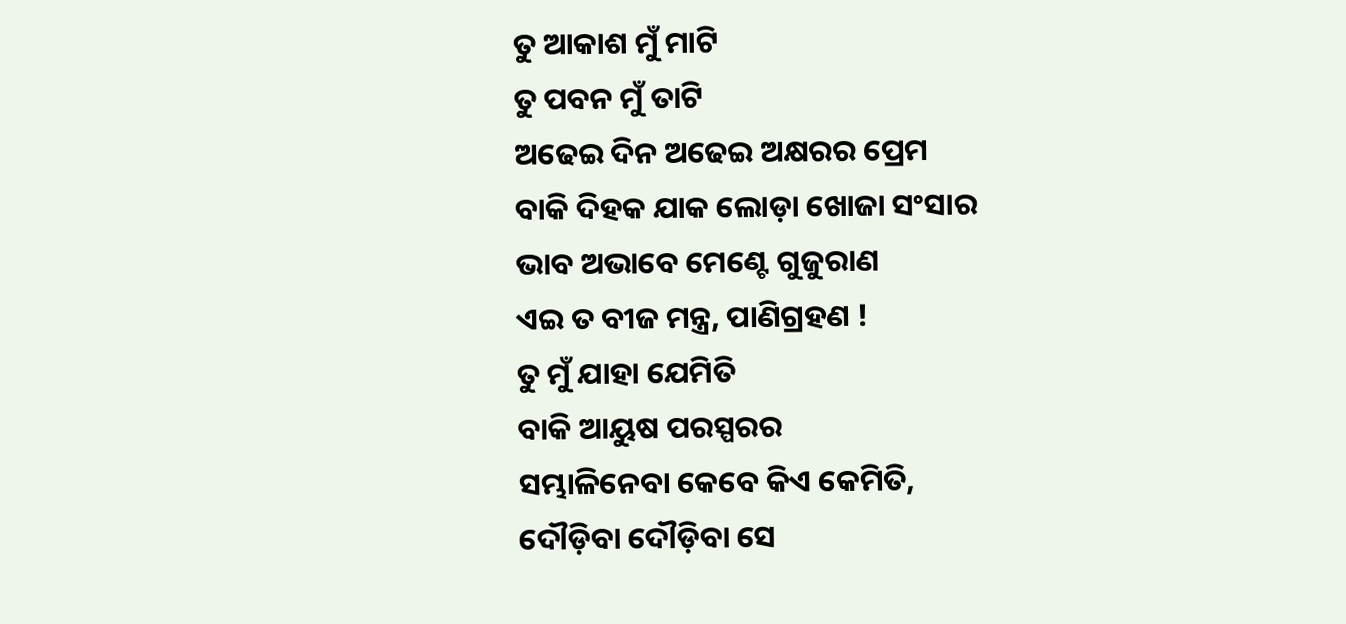ତୁ ଆକାଶ ମୁଁ ମାଟି
ତୁ ପବନ ମୁଁ ତାଟି
ଅଢେଇ ଦିନ ଅଢେଇ ଅକ୍ଷରର ପ୍ରେମ
ବାକି ଦିହକ ଯାକ ଲୋଡ଼ା ଖୋଜା ସଂସାର
ଭାବ ଅଭାବେ ମେଣ୍ଟେ ଗୁଜୁରାଣ
ଏଇ ତ ବୀଜ ମନ୍ତ୍ର, ପାଣିଗ୍ରହଣ !
ତୁ ମୁଁ ଯାହା ଯେମିତି
ବାକି ଆୟୁଷ ପରସ୍ପରର
ସମ୍ଭାଳିନେବା କେବେ କିଏ କେମିତି,
ଦୌଡ଼ିବା ଦୌଡ଼ିବା ସେ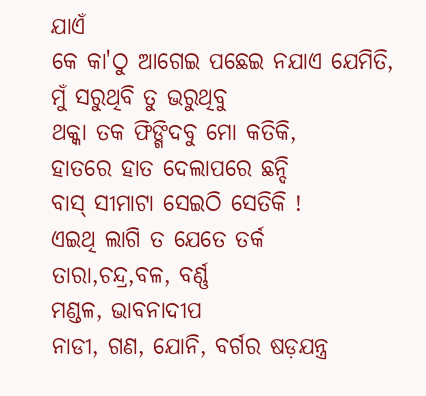ଯାଏଁ
କେ କା'ଠୁ ଆଗେଇ ପଛେଇ ନଯାଏ ଯେମିତି,
ମୁଁ ସରୁଥିବି ତୁ ଭରୁଥିବୁ
ଥକ୍କା ତକ ଫିଙ୍ଗିଦବୁ ମୋ କତିକି,
ହାତରେ ହାତ ଦେଲାପରେ ଛନ୍ଦି
ବାସ୍ ସୀମାଟା ସେଇଠି ସେତିକି !
ଏଇଥି ଲାଗି ତ ଯେତେ ତର୍କ
ତାରା,ଚନ୍ଦ୍ର,ବଳ, ବର୍ଣ୍ଣ
ମଣ୍ଡଳ, ଭାବନାଦୀପ
ନାଡୀ, ଗଣ, ଯୋନି, ବର୍ଗର ଷଡ଼ଯନ୍ତ୍ର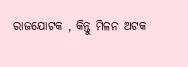ରାଜଯୋଟକ , କିନ୍ତୁ ମିଳନ ଅଟକ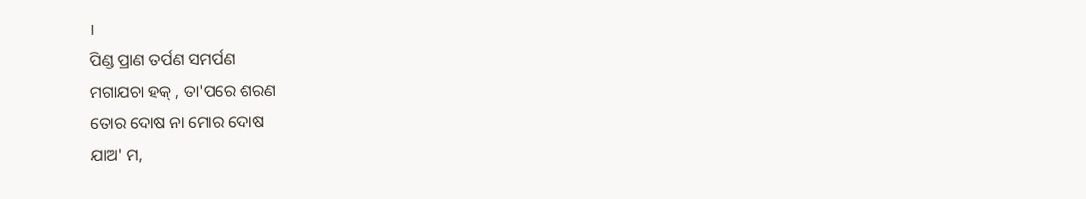।
ପିଣ୍ଡ ପ୍ରାଣ ତର୍ପଣ ସମର୍ପଣ
ମଗାଯଚା ହକ୍ , ତା'ପରେ ଶରଣ
ତୋର ଦୋଷ ନା ମୋର ଦୋଷ
ଯାଅ' ମ,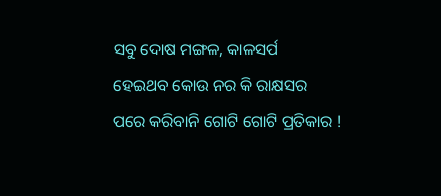ସବୁ ଦୋଷ ମଙ୍ଗଳ, କାଳସର୍ପ
ହେଇଥବ କୋଉ ନର କି ରାକ୍ଷସର
ପରେ କରିବାନି ଗୋଟି ଗୋଟି ପ୍ରତିକାର !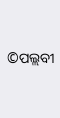©ପଲ୍ଲବୀ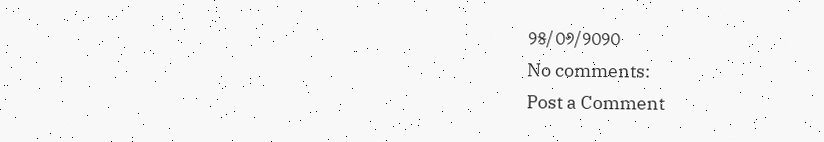୨୫/୦୬/୨୦୨୦
No comments:
Post a Comment